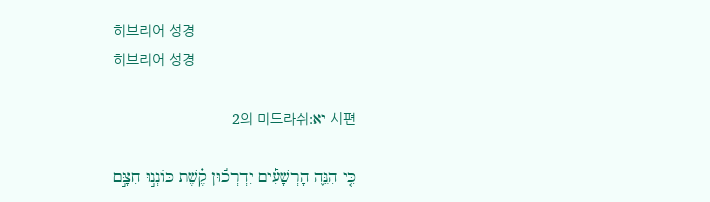히브리어 성경
히브리어 성경

시편 יא:2의 미드라쉬

כִּ֤י הִנֵּ֪ה הָרְשָׁעִ֡ים יִדְרְכ֬וּן קֶ֗שֶׁת כּוֹנְנ֣וּ חִצָּ֣ם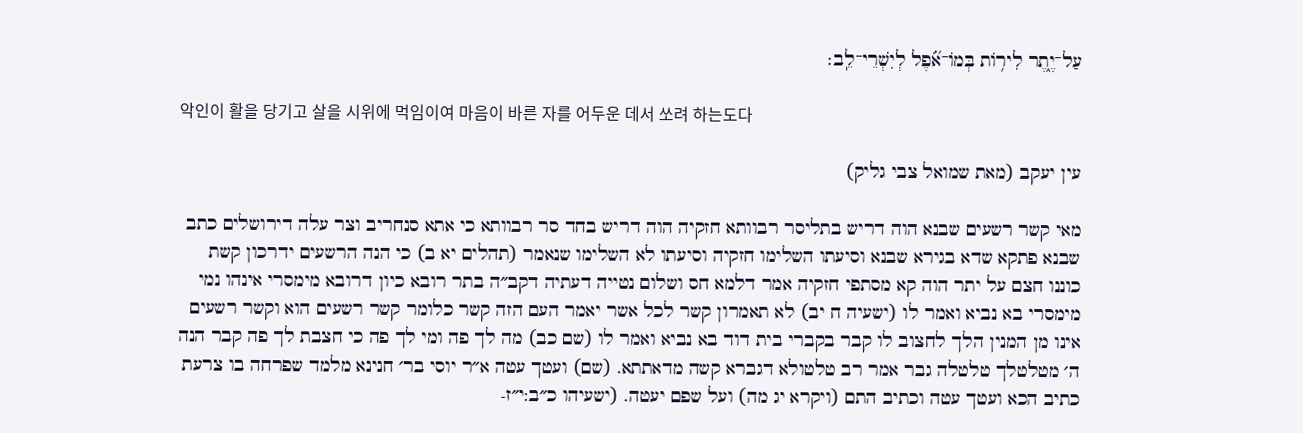עַל־יֶ֑תֶר לִיר֥וֹת בְּמוֹ־אֹ֝֗פֶל לְיִשְׁרֵי־לֵֽב׃

악인이 활을 당기고 살을 시위에 먹임이여 마음이 바른 자를 어두운 데서 쏘려 하는도다

עין יעקב (מאת שמואל צבי גליק)

מאי קשר רשעים שבנא הוה דריש בתליסר רבוותא חזקיה הוה דריש בחד סר רבוותא כי אתא סנחריב וצר עלה דירושלים כתב שבנא פתקא שדא בגירא שבנא וסיעתו השלימו חזקיה וסיעתו לא השלימו שנאמר (תהלים יא ב) כי הנה הרשעים ידרכון קשת כוננו חצם על יתר הוה קא מסתפי חזקיה אמר דלמא חס ושלום נטייה דעתיה דקב״ה בתר רובא כיון דרובא מימסרי אינהו נמי מימסרי בא נביא ואמר לו (ישעיה ח יב) לא תאמרון קשר לכל אשר יאמר העם הזה קשר כלומר קשר רשעים הוא וקשר רשעים אינו מן המנין הלך לחצוב לו קבר בקברי בית דוד בא נביא ואמר לו (שם כב) מה לך פה ומי לך פה כי חצבת לך פה קבר הנה ה׳ מטלטלך טלטלה גבר אמר רב טלטולא דגברא קשה מדאתתא. (שם) ועטך עטה א״ר יוסי בר׳ חנינא מלמד שפרחה בו צרעת כתיב הכא ועטך עטה וכתיב התם (ויקרא יג מה) ועל שפם יעטה. (ישעיהו כ״ב:י״ז-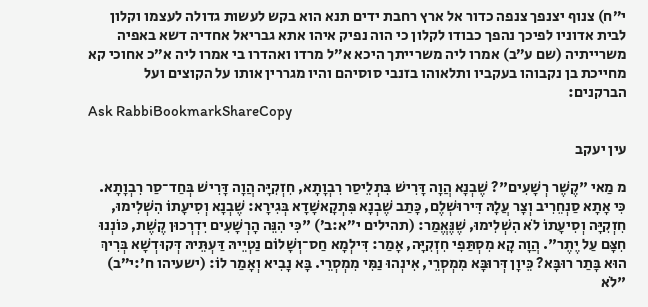י״ח) צנוף יצנפך צנפה כדור אל ארץ רחבת ידים תנא הוא בקש לעשות גדולה לעצמו וקלון לבית אדוניו לפיכך נהפך כבודו לקלון כי הוה נפיק איהו אתא גבריאל אחדיה דשא באפיה משרייתיה (שם ע״ב) אמרו ליה משרייתך היכא א״ל מרדו ואהדרו בי אמרו ליה א״כ אחוכי קא מחייכת בן נקבוהו בעקביו ותלאוהו בזנבי סוסיהם והיו מגררין אותו על הקוצים ועל הברקנים:
Ask RabbiBookmarkShareCopy

עין יעקב

מ מַאי "קֶשֶׁר רְשָׁעִים"? שֶׁבְנָא הֲוָה דָּרִישׁ בִּתְלֵיסַר רִבְוָתָא, חִזְקִיָּה הֲוָה דָּרִישׁ בְּחַד־סַר רִבְוָתָא. כִּי אָתָא סַנְחֵרִיב וְצָר עֲלָהּ דִּירוּשְׁלֶם, כָּתַב שֶׁבְנָא פִּתְקָאשָׁדָא בְּגִירָא: שֶׁבְנָא וְסִיעָתוֹ הִשְׁלִימוּ, חִזְקִיָּה וְסִיעָתוֹ לֹא הִשְׁלִימוּ, שֶׁנֶּאֱמַר: (תהילים י״א:ב׳) "כִּי הִנֵּה הָרְשָׁעִים יִדְרְכוּן קֶשֶׁת, כּוֹנְנוּ חִצָּם עַל יֶתֶר". הֲוָה קָא מִסְתַּפִי חִזְקִיָּה, אָמַר: דִּילְמָא חַס־וְשָׁלוֹם נַטְיֵיהּ דַּעְתֵּיהּ דְּקוּדְשָׁא בְּרִיךְ הוּא בָּתַר רוּבָּא? כֵּיוָן דְּרוּבָּא מִמְסְרֵי, אִינְהוּ נַמִּי מִמְסְרֵי. בָּא נָבִיא וְאָמַר לוֹ: (ישעיהו ח׳:י״ב) "לֹא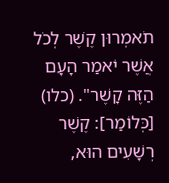תֹאמְרוּן קֶשֶׁר לְכֹל אֲשֶׁר יֹאמַר הָעָם הַזֶּה קָשֶׁר". (כלו) [כְּלוֹמַר]: קֶשֶׁר רְשָׁעִים הוּא,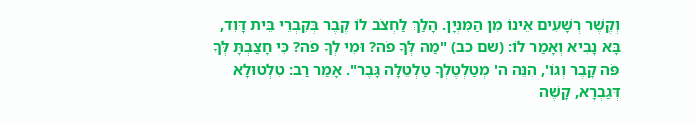וְקֶשֶׁר רְשָׁעִים אֵינוֹ מִן הַמִּנְיָן. הָלַךְ לַחְצֹב לוֹ קֶבֶר בְּקִבְרֵי בֵּית דָּוִד, בָּא נָבִיא וְאָמַר לוֹ: (שם כב) "מַה לְּךָ פֹה? וּמִי לְךָ פֹה? כִּי חָצַבְתָּ לְּךָ פֹּה קָבֶר וְגוֹ', הִנֵּה ה' מְטַלְטֶלְךָ טַלְטֵלָה גָּבֶר". אָמַר רַב: טִלְטוּלָא דְּגַבְרָא, קָשֶׁה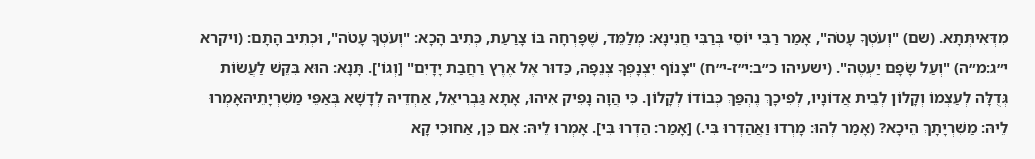מִדְּאִיתְּתָא. (שם) "וְעֹטְךָ עָטֹה", אָמַר רַבִּי יוֹסֵי בְּרַבִּי חֲנִינָא: מְלַמֵּד, שֶׁפָּרְחָה בּוֹ צָרַעַת, כְּתִיב הָכָא: "וְעֹטְךָ עָטֹה", וּכְתִיב הָתָם: (ויקרא י״ג:מ״ה) "וְעַל שָׂפָם יַעְטֶה". (ישעיהו כ״ב:י״ז-י״ח) "צָנוֹף יִצְנָפְךָ צְנֵפָה, כַּדוּר אֶל אֶרֶץ רַחֲבַת יָדָיִם" [וְגוֹ']. תָּנָא: הוּא בִּקֵּשׁ לַעֲשׂוֹת גְּדֻלָּה לְעַצְמוֹ וְקָלוֹן לְבֵית אֲדוֹנָיו, לְפִיכָךְ נֶהְפַּךְ כְּבוֹדוֹ לְקָלוֹן. כִּי הֲוָה נָפִיק אִיהוּ, אָתָא גַּבְרִיאֵל, אַחְדֵיהּ לְדָשָׁא בְּאַפֵּי מַשִׁרְיָתֵיהּאָמְרוּ לֵיהּ: מַשִׁרְיָתָךְ הֵיכָא? (אָמַר לְהוּ: מָרְדוּ וַאֲהַדְרוּ בִּי.) [אָמַר: הַדְרוּ בִּי]. אָמְרוּ לֵיהּ: אִם כֵּן, אַחוּכִי קָא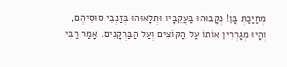מְחַיַכַתְּ בָּן! נְקָבוּהוּ בַּעֲקֵבָיו וּתְלָאוּהוּ בְּזַנְבֵי סוּסֵיהֶם, וְהָיוּ מְגָרְרִין אוֹתוֹ עַל הַקּוֹצִים וְעַל הַבַּרְקָנִים. אָמַר רַבִּי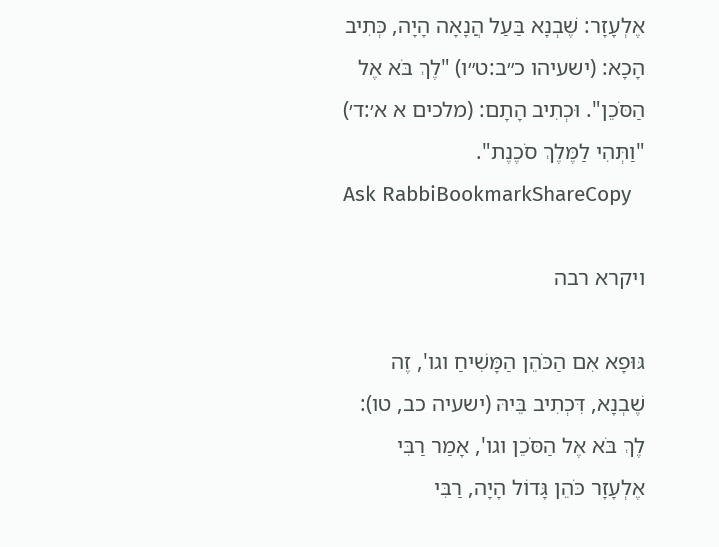אֶלְעָזָר: שֶׁבְנָא בַּעַל הֲנָאָה הָיָה, כְּתִיב הָכָא: (ישעיהו כ״ב:ט״ו) "לֶךְ בֹּא אֶל הַסֹּכֵן". וּכְתִיב הָתָם: (מלכים א א׳:ד׳) "וַתְּהִי לַמֶּלֶךְ סֹכֶנֶת".
Ask RabbiBookmarkShareCopy

ויקרא רבה

גּוּפָא אִם הַכֹּהֵן הַמָּשִׁיחַ וגו', זֶה שֶׁבְנָא, דִּכְתִיב בֵּיהּ (ישעיה כב, טו): לֶךְ בֹּא אֶל הַסֹּכֵן וגו', אָמַר רַבִּי אֶלְעָזָר כֹּהֵן גָּדוֹל הָיָה, רַבִּי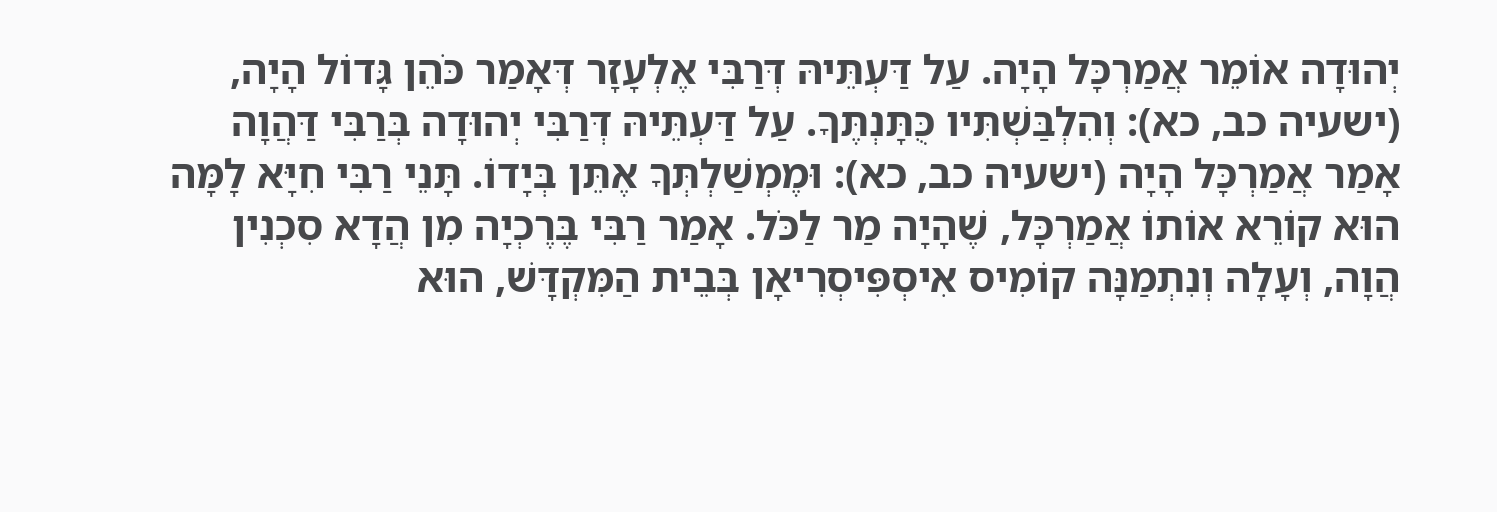יְהוּדָה אוֹמֵר אֲמַרְכָּל הָיָה. עַל דַּעְתֵּיהּ דְּרַבִּי אֶלְעָזָר דְּאָמַר כֹּהֵן גָּדוֹל הָיָה, (ישעיה כב, כא): וְהִלְבַּשְׁתִּיו כֻּתָּנְתֶּךָ. עַל דַּעְתֵּיהּ דְּרַבִּי יְהוּדָה בְּרַבִּי דַּהֲוָה אָמַר אֲמַרְכָּל הָיָה (ישעיה כב, כא): וּמֶמְשַׁלְתְּךָ אֶתֵּן בְּיָדוֹ. תָּנֵי רַבִּי חִיָּא לָמָּה הוּא קוֹרֵא אוֹתוֹ אֲמַרְכָּל, שֶׁהָיָה מַר לַכֹּל. אָמַר רַבִּי בֶּרֶכְיָה מִן הֲדָא סִכְנִין הֲוָה, וְעָלָה וְנִתְמַנָּה קוֹמִיס אִיסְפִּיסְרִיאָן בְּבֵית הַמִּקְדָּשׁ, הוּא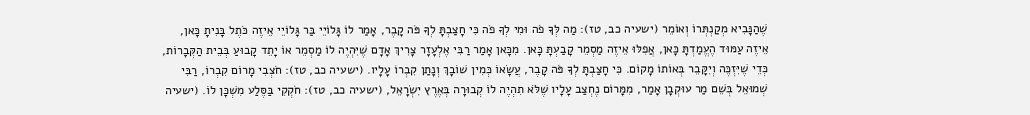שֶׁהַנָּבִיא מְקַנְתְּרוֹ וְאוֹמֵר (ישעיה כב, טז): מַה לְּךָ פֹה וּמִי לְךָ פֹה כִּי חָצַבְתָּ לְךָ פֹּה קָבֶר, אָמַר לוֹ גָּלוֹיֵי בַּר גָּלוֹיֵי אֵיזֶה כֹּתֶל בָּנִיתָ כָּאן, אֵיזֶה עַמּוּד הֶעֱמַדְתָּ כָּאן, אֲפִלּוּ אֵיזֶה מַסְמֵר קָבַעְתָּ כָּאן. מִכָּאן אָמַר רַבִּי אֶלְעָזָר צָרִיךְ אָדָם שֶׁיִּהְיֶה לוֹ מַסְמֵר אוֹ יָתֵד קָבוּעַ בְּבֵית הַקְּבָרוֹת, כְּדֵי שֶׁיִּזְכֶּה וְיִקָּבֵר בְּאוֹתוֹ מָקוֹם. כִּי חָצַבְתָּ לְךָ פֹּה קָבֶר, עֲשָׂאוֹ כְּמִין שׁוֹבָךְ וְנָתַן קִבְרוֹ עָלָיו. (ישעיה כב, טז): חֹצְבִי מָרוֹם קִבְרוֹ, רַבִּי שְׁמוּאֵל בְּשֵׁם מַר עוּקְבָן אָמַר, מִמָּרוֹם נֶחְצַב עָלָיו שֶׁלֹּא תִהְיֶה לוֹ קְבוּרָה בְּאֶרֶץ יִשְׂרָאֵל, (ישעיה כב, טז): חֹקְקִי בַּסֶּלַע מִשְׁכָּן לוֹ. (ישעיה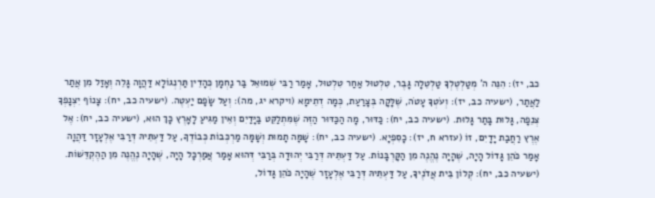כב, יז): הִנֵּה ה' מְטַלְטֶלְךָ טַלְטֵלָה גָּבֶר, טִלְטוּל אַחַר טִלְטוּל, אָמַר רַבִּי שְׁמוּאֵל בַּר נַחְמָן כְּהָדֵין תַּרְנְגוֹלָא דַּהֲוָה גָּלֵה וְאָזַל מִן אֲתַר לַאֲתַר, (ישעיה כב, יז): וְעֹטְךָ עָטֹה, שֶׁלָּקָה בְּצָרַעַת, כְּמָה דְתֵימָא (ויקרא יג, מה): וְעַל שָׂפָם יַעְטֶה. (ישעיה כב, יח): צָנוֹף יִצְנָפְךָ צְנֵפָה, גָּלוּת בָּתַר גָּלוּת. (ישעיה כב, יח): כַּדּוּר, מָה הַכַּדּוּר הַזֶּה שֶׁמִּתְלַקֵּט בַּיָּדַיִם וְאֵין מַגִּיעַ לָאָרֶץ כָּךְ הוּא, (ישעיה כב, יח): אֶל אֶרֶץ רַחֲבַת יָדָיִם, זוֹ (עזרא ח, יז): כָסִפְיָא. (ישעיה כב, יח): שָׁמָּה תָמוּת וְשָׁמָּה מַרְכְּבוֹת כְּבוֹדֶךָ, עַל דַּעְתֵּיהּ דְּרַבִּי אֶלְעָזָר דַּהֲוָה אָמַר כֹּהֵן גָּדוֹל הָיָה, שֶׁהָיָה נֶהֱנֶה מִן הַקָּרְבָּנוֹת. עַל דַּעְתֵּיהּ דְּרַבִּי יְהוּדָה בְּרַבִּי דְּהוּא אָמַר אֲמַרְכָּל הָיָה, שֶׁהָיָה נֶהֱנֶה מִן הַהֶקְדֵּשׁוֹת. (ישעיה כב, יח): קְלוֹן בֵּית אֲדֹנֶיךָ, עַל דַּעְתֵּיהּ דְּרַבִּי אֶלְעָזָר שֶׁהָיָה כֹּהֵן גָּדוֹל,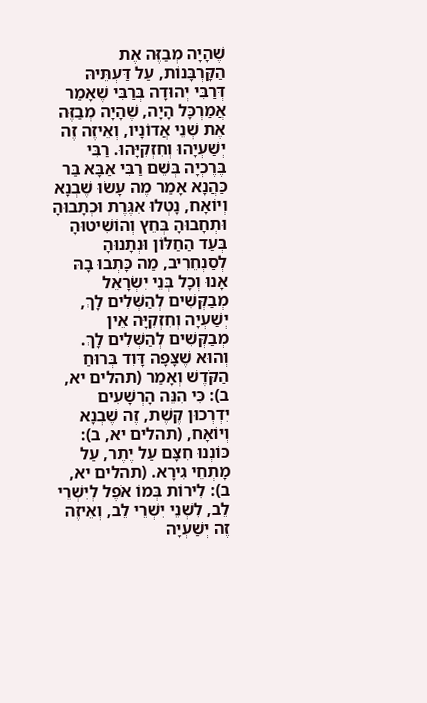שֶׁהָיָה מְבַזֶּה אֶת הַקָּרְבָּנוֹת, עַל דַּעְתֵּיהּ דְּרַבִּי יְהוּדָה בְּרַבִּי שֶׁאָמַר אֲמַרְכָּל הָיָה, שֶׁהָיָה מְבַזֶּה אֶת שְׁנֵי אֲדוֹנָיו, וְאֵיזֶה זֶה יְשַׁעְיָהוּ וְחִזְקִיָּהוּ. רַבִּי בֶּרֶכְיָה בְּשֵׁם רַבִּי אַבָּא בַּר כַּהֲנָא אָמַר מֶה עָשׂוּ שֶׁבְנָא וְיוֹאָח, נָטְלוּ אִגֶּרֶת וּכְתָבוּהָ וּתְחָבוּהָ בְּחֵץ וְהוֹשִׁיטוּהָ בְּעַד הַחַלּוֹן וּנְתָנוּהָ לְסַנְחֵרִיב, מַה כָּתְבוּ בָהּ אָנוּ וְכָל בְּנֵי יִשְׂרָאֵל מְבַקְּשִׁים לְהַשְּׁלִים לָךְ, יְשַׁעְיָה וְחִזְקִיָּה אֵין מְבַקְּשִׁים לְהַשְּׁלִים לָךְ. וְהוּא שֶׁצָּפָה דָּוִד בְּרוּחַ הַקֹּדֶשׁ וְאָמַר (תהלים יא, ב): כִּי הִנֵּה הָרְשָׁעִים יִדְרְכוּן קֶשֶׁת, זֶה שֶׁבְנָא וְיוֹאָח, (תהלים יא, ב): כּוֹנְנוּ חִצָּם עַל יֶתֶר, עַל מָתְחֵי גִירָא. (תהלים יא, ב): לִירוֹת בְּמוֹ אֹפֶל לְיִשְׁרֵי לֵב, לִשְׁנֵי יִשְׁרֵי לֵב, וְאֵיזֶה זֶה יְשַׁעְיָה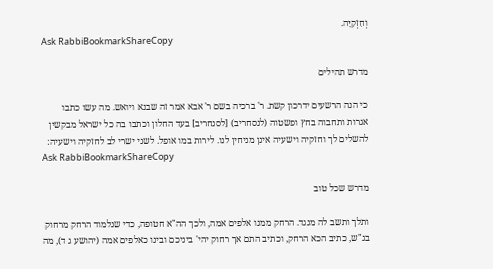וְחִזְקִיָּה.
Ask RabbiBookmarkShareCopy

מדרש תהילים

כי הנה הרשעים ידרכון קשת. ר' ברכיה בשם ר' אבא אמר זה שבנא ויואש. מה עשו כתבו אגרות ותחבוה בחץ ופשטוה (לנסחריב) [לסנחריב] בעד החלון וכתבו בה כל ישראל מבקשין להשלים לך וחזקיה וישעיה אינן מניחין לנו. לירות במו אופל. לשני ישרי לב לחזקיה וישעיה:
Ask RabbiBookmarkShareCopy

מדרש שכל טוב

ותלך ותשב לה מנגד. הרחק ממנו אלפים אמה, ולכך הה"א חטופה, כדי שנלמוד הרחק מרחוק בג"ש, כתיב הכא הרחק, וכתיב התם אך רחוק יהי' ביניכם ובינו כאלפים אמה (יהושע ג ד), מה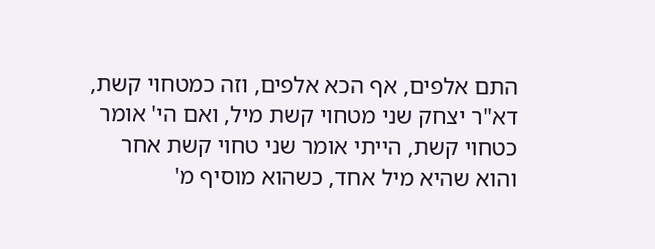התם אלפים, אף הכא אלפים, וזה כמטחוי קשת, דא"ר יצחק שני מטחוי קשת מיל, ואם הי' אומר כטחוי קשת, הייתי אומר שני טחוי קשת אחר והוא שהיא מיל אחד, כשהוא מוסיף מ'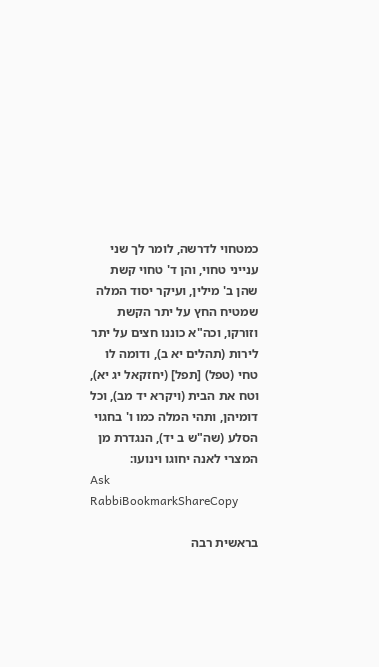כמטחוי לדרשה, לומר לך שני ענייני טחוי, והן ד' טחוי קשת שהן ב' מילין, ועיקר יסוד המלה שמטיח החץ על יתר הקשת וזורקו, וכה"א כוננו חצים על יתר לירות (תהלים יא ב), ודומה לו טחי (טפל) [תפל] (יחזקאל יג יא), וטח את הבית (ויקרא יד מב), וכל דומיהן, ותהי המלה כמו ו' בחגוי הסלע (שה"ש ב יד), הנגדרת מן המצרי לאנה יחוגו וינועו:
Ask RabbiBookmarkShareCopy

בראשית רבה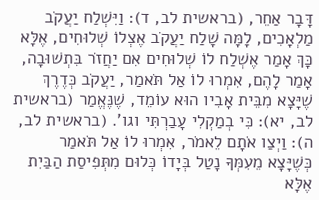דָּבָר אַחֵר, (בראשית לב, ד): וַיִּשְׁלַח יַעֲקֹב מַלְאָכִים, לָמָּה שָׁלַח יַעֲקֹב אֶצְלוֹ שְׁלוּחִים, אֶלָּא כָּךְ אָמַר אֶשְׁלַח לוֹ שְׁלוּחִים אִם יַחֲזֹר בִּתְשׁוּבָה, אָמַר לָהֶם, אִמְרוּ לוֹ אַל תֹּאמַר, יַעֲקֹב כְּדֶרֶךְ שֶׁיָּצָא מִבֵּית אָבִיו הוּא עוֹמֵד, שֶׁנֶּאֱמַר (בראשית לב, יא): כִּי בְמַקְלִי עָבַרְתִּי וגו'. (בראשית לב, ה): וַיְצַו אֹתָם לֵאמֹר, אִמְרוּ לוֹ אַל תֹּאמַר כְּשֶׁיָּצָא מֵעִמְּךָ נָטַל בְּיָדוֹ כְּלוּם מִתְּפִיסַת הַבַּיִת אֶלָּא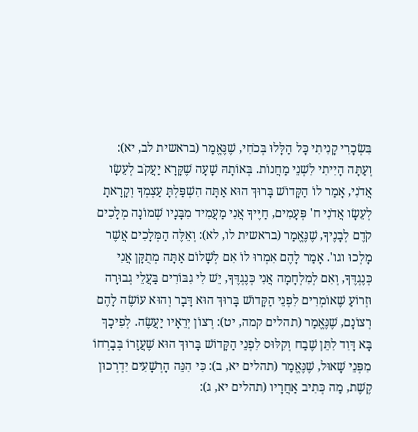בִּשְׂכָרִי קָנִיתִי כָּל הַלָּלוּ בְּכֹחִי, שֶׁנֶּאֱמַר (בראשית לב, יא): וְעַתָּה הָיִיתִי לִשְׁנֵי מַחֲנוֹת. בְּאוֹתָהּ שָׁעָה שֶׁקָּרָא יַעֲקֹב לְעֵשָׂו אֲדֹנִי, אָמַר לוֹ הַקָּדוֹשׁ בָּרוּךְ הוּא אַתָּה הִשְׁפַּלְתָּ עַצְמְךָ וְקָרָאתָ לְעֵשָׂו אֲדֹנִי ח' פְּעָמִים, חַיֶּיךָ אֲנִי מַעֲמִיד מִבָּנָיו שְׁמוֹנָה מְלָכִים קֹדֶם לְבָנֶיךָ, שֶׁנֶּאֱמַר (בראשית לו, לא): וְאֵלֶּה הַמְּלָכִים אֲשֶׁר מָלְכוּ וגו'. אָמַר לָהֶם אִמְרוּ לוֹ אִם לְשָׁלוֹם אַתָּה מְתֻקָּן אֲנִי כְּנֶגְדֶּךָ, וְאִם לְמִלְחָמָה אֲנִי כְּנֶגְדֶּךָ, יֵשׁ לִי גִבּוֹרִים בַּעֲלֵי גְבוּרָה וּזְרוֹעַ שֶׁאוֹמְרִים לִפְנֵי הַקָּדוֹשׁ בָּרוּךְ הוּא דָּבָר וְהוּא עוֹשֶׂה לָהֶם רְצוֹנָם, שֶׁנֶּאֱמַר (תהלים קמה, יט): רְצוֹן יְרֵאָיו יַעֲשֶׂה. לְפִיכָךְ בָּא דָּוִד לִתֵּן שֶׁבַח וְקִלּוּס לִפְנֵי הַקָּדוֹשׁ בָּרוּךְ הוּא שֶׁעֲזָרוֹ בְּבָרְחוֹ מִפְּנֵי שָׁאוּל, שֶׁנֶּאֱמַר (תהלים יא, ב): כִּי הִנֵּה הָרְשָׁעִים יִדְרְכוּן קֶשֶׁת, מַה כְּתִיב אַחֲרָיו (תהלים יא, ג):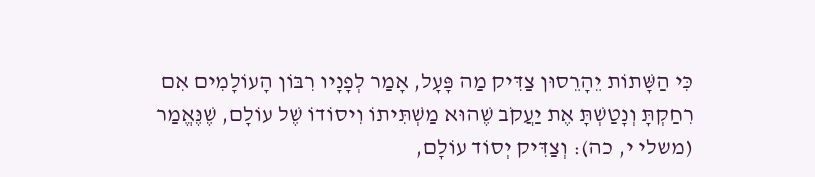כִּי הַשָּׁתוֹת יֵהָרֵסוּן צַדִּיק מַה פָּעָל, אָמַר לְפָנָיו רִבּוֹן הָעוֹלָמִים אִם רִחַקְתָּ וְנָטַשְׁתָּ אֶת יַעֲקֹב שֶׁהוּא מַשְׁתִּיתוֹ וִיסוֹדוֹ שֶׁל עוֹלָם, שֶׁנֶּאֱמַר (משלי י, כה): וְצַדִּיק יְסוֹד עוֹלָם,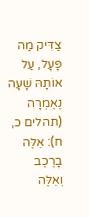צַדִּיק מַה פָּעָל, עַל אוֹתָהּ שָׁעָה נֶאֶמְרָה (תהלים כ, ח): אֵלֶּה בָרֶכֶב וְאֵלֶּה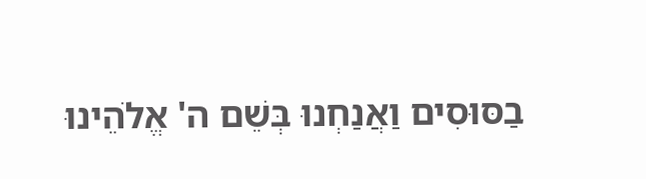בַסּוּסִים וַאֲנַחְנוּ בְּשֵׁם ה' אֱלֹהֵינוּ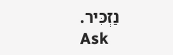נַזְכִּיר.
Ask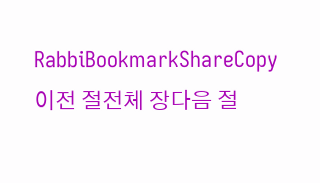RabbiBookmarkShareCopy
이전 절전체 장다음 절